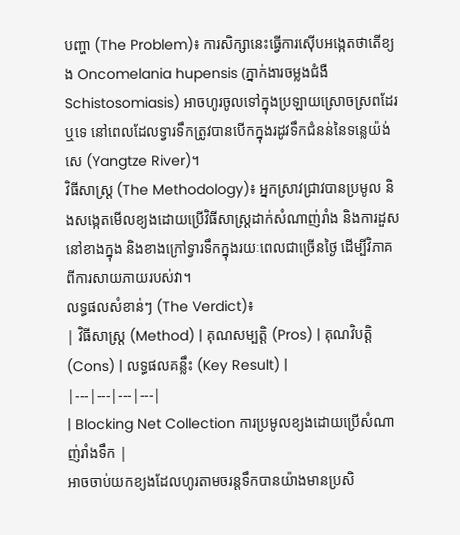បញ្ហា (The Problem)៖ ការសិក្សានេះធ្វើការស៊ើបអង្កេតថាតើខ្យង Oncomelania hupensis (ភ្នាក់ងារចម្លងជំងឺ Schistosomiasis) អាចហូរចូលទៅក្នុងប្រឡាយស្រោចស្រពដែរឬទេ នៅពេលដែលទ្វារទឹកត្រូវបានបើកក្នុងរដូវទឹកជំនន់នៃទន្លេយ៉ង់សេ (Yangtze River)។
វិធីសាស្ត្រ (The Methodology)៖ អ្នកស្រាវជ្រាវបានប្រមូល និងសង្កេតមើលខ្យងដោយប្រើវិធីសាស្ត្រដាក់សំណាញ់រាំង និងការដួសនៅខាងក្នុង និងខាងក្រៅទ្វារទឹកក្នុងរយៈពេលជាច្រើនថ្ងៃ ដើម្បីវិភាគពីការសាយភាយរបស់វា។
លទ្ធផលសំខាន់ៗ (The Verdict)៖
| វិធីសាស្ត្រ (Method) | គុណសម្បត្តិ (Pros) | គុណវិបត្តិ (Cons) | លទ្ធផលគន្លឹះ (Key Result) |
|---|---|---|---|
| Blocking Net Collection ការប្រមូលខ្យងដោយប្រើសំណាញ់រាំងទឹក |
អាចចាប់យកខ្យងដែលហូរតាមចរន្តទឹកបានយ៉ាងមានប្រសិ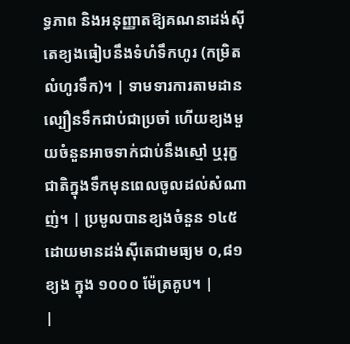ទ្ធភាព និងអនុញ្ញាតឱ្យគណនាដង់ស៊ីតេខ្យងធៀបនឹងទំហំទឹកហូរ (កម្រិតលំហូរទឹក)។ | ទាមទារការតាមដានល្បឿនទឹកជាប់ជាប្រចាំ ហើយខ្យងមួយចំនួនអាចទាក់ជាប់នឹងស្មៅ ឬរុក្ខជាតិក្នុងទឹកមុនពេលចូលដល់សំណាញ់។ | ប្រមូលបានខ្យងចំនួន ១៤៥ ដោយមានដង់ស៊ីតេជាមធ្យម ០,៨១ ខ្យង ក្នុង ១០០០ ម៉ែត្រគូប។ |
|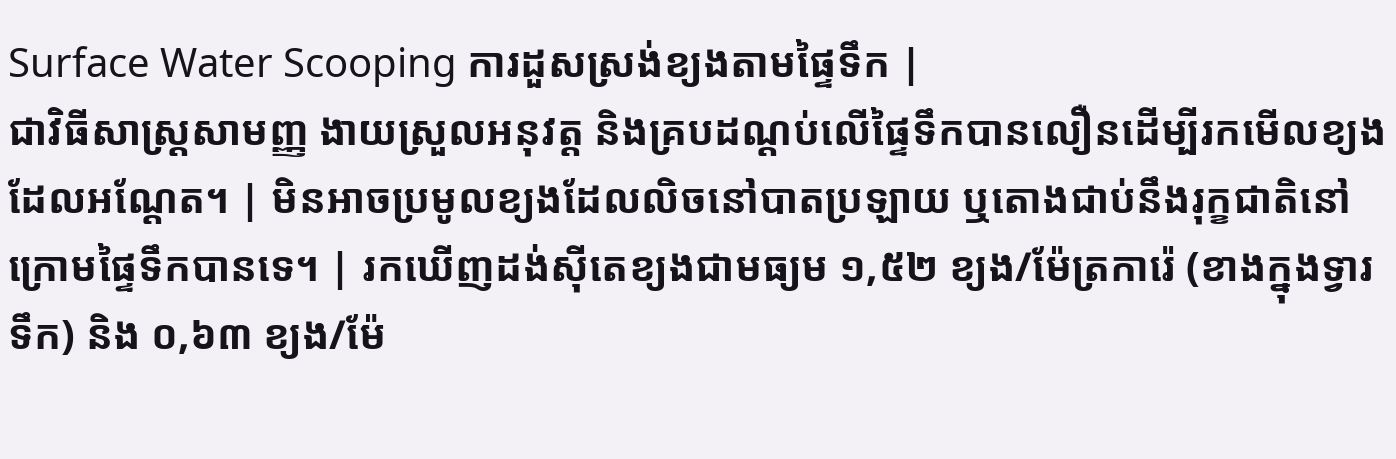Surface Water Scooping ការដួសស្រង់ខ្យងតាមផ្ទៃទឹក |
ជាវិធីសាស្ត្រសាមញ្ញ ងាយស្រួលអនុវត្ត និងគ្របដណ្តប់លើផ្ទៃទឹកបានលឿនដើម្បីរកមើលខ្យងដែលអណ្តែត។ | មិនអាចប្រមូលខ្យងដែលលិចនៅបាតប្រឡាយ ឬតោងជាប់នឹងរុក្ខជាតិនៅក្រោមផ្ទៃទឹកបានទេ។ | រកឃើញដង់ស៊ីតេខ្យងជាមធ្យម ១,៥២ ខ្យង/ម៉ែត្រការ៉េ (ខាងក្នុងទ្វារទឹក) និង ០,៦៣ ខ្យង/ម៉ែ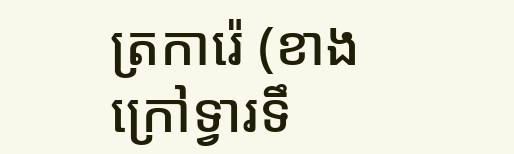ត្រការ៉េ (ខាងក្រៅទ្វារទឹ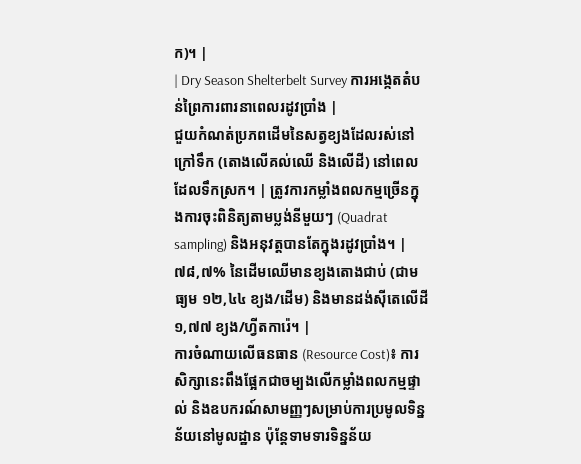ក)។ |
| Dry Season Shelterbelt Survey ការអង្កេតតំបន់ព្រៃការពារនាពេលរដូវប្រាំង |
ជួយកំណត់ប្រភពដើមនៃសត្វខ្យងដែលរស់នៅក្រៅទឹក (តោងលើគល់ឈើ និងលើដី) នៅពេលដែលទឹកស្រក។ | ត្រូវការកម្លាំងពលកម្មច្រើនក្នុងការចុះពិនិត្យតាមប្លង់នីមួយៗ (Quadrat sampling) និងអនុវត្តបានតែក្នុងរដូវប្រាំង។ | ៧៨,៧% នៃដើមឈើមានខ្យងតោងជាប់ (ជាមធ្យម ១២,៤៤ ខ្យង/ដើម) និងមានដង់ស៊ីតេលើដី ១,៧៧ ខ្យង/ហ្វីតការ៉េ។ |
ការចំណាយលើធនធាន (Resource Cost)៖ ការសិក្សានេះពឹងផ្អែកជាចម្បងលើកម្លាំងពលកម្មផ្ទាល់ និងឧបករណ៍សាមញ្ញៗសម្រាប់ការប្រមូលទិន្នន័យនៅមូលដ្ឋាន ប៉ុន្តែទាមទារទិន្នន័យ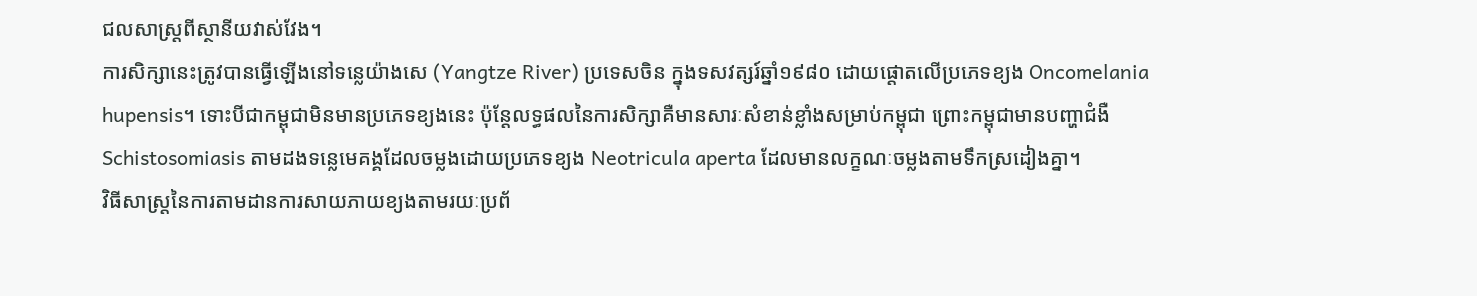ជលសាស្ត្រពីស្ថានីយវាស់វែង។
ការសិក្សានេះត្រូវបានធ្វើឡើងនៅទន្លេយ៉ាងសេ (Yangtze River) ប្រទេសចិន ក្នុងទសវត្សរ៍ឆ្នាំ១៩៨០ ដោយផ្តោតលើប្រភេទខ្យង Oncomelania hupensis។ ទោះបីជាកម្ពុជាមិនមានប្រភេទខ្យងនេះ ប៉ុន្តែលទ្ធផលនៃការសិក្សាគឺមានសារៈសំខាន់ខ្លាំងសម្រាប់កម្ពុជា ព្រោះកម្ពុជាមានបញ្ហាជំងឺ Schistosomiasis តាមដងទន្លេមេគង្គដែលចម្លងដោយប្រភេទខ្យង Neotricula aperta ដែលមានលក្ខណៈចម្លងតាមទឹកស្រដៀងគ្នា។
វិធីសាស្ត្រនៃការតាមដានការសាយភាយខ្យងតាមរយៈប្រព័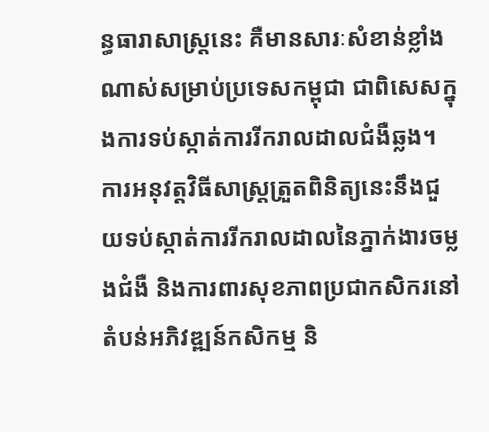ន្ធធារាសាស្ត្រនេះ គឺមានសារៈសំខាន់ខ្លាំងណាស់សម្រាប់ប្រទេសកម្ពុជា ជាពិសេសក្នុងការទប់ស្កាត់ការរីករាលដាលជំងឺឆ្លង។
ការអនុវត្តវិធីសាស្ត្រត្រួតពិនិត្យនេះនឹងជួយទប់ស្កាត់ការរីករាលដាលនៃភ្នាក់ងារចម្លងជំងឺ និងការពារសុខភាពប្រជាកសិករនៅតំបន់អភិវឌ្ឍន៍កសិកម្ម និ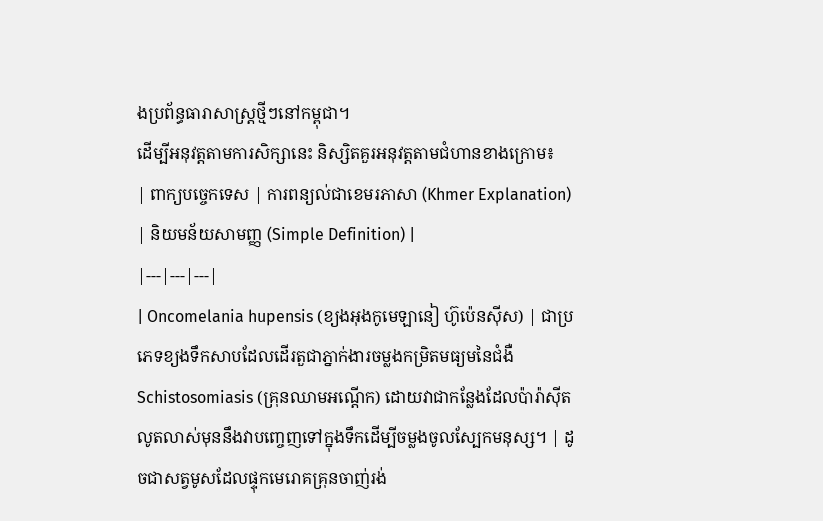ងប្រព័ន្ធធារាសាស្ត្រថ្មីៗនៅកម្ពុជា។
ដើម្បីអនុវត្តតាមការសិក្សានេះ និស្សិតគួរអនុវត្តតាមជំហានខាងក្រោម៖
| ពាក្យបច្ចេកទេស | ការពន្យល់ជាខេមរភាសា (Khmer Explanation) | និយមន័យសាមញ្ញ (Simple Definition) |
|---|---|---|
| Oncomelania hupensis (ខ្យងអុងកូមេឡានៀ ហ៊ូប៉េនស៊ីស) | ជាប្រភេទខ្យងទឹកសាបដែលដើរតួជាភ្នាក់ងារចម្លងកម្រិតមធ្យមនៃជំងឺ Schistosomiasis (គ្រុនឈាមអណ្តើក) ដោយវាជាកន្លែងដែលប៉ារ៉ាស៊ីតលូតលាស់មុននឹងវាបញ្ចេញទៅក្នុងទឹកដើម្បីចម្លងចូលស្បែកមនុស្ស។ | ដូចជាសត្វមូសដែលផ្ទុកមេរោគគ្រុនចាញ់រង់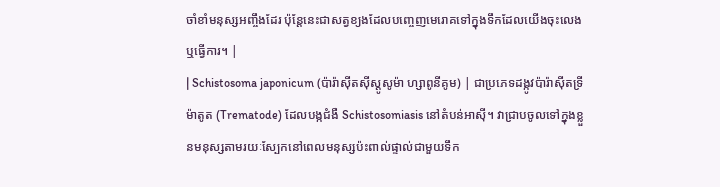ចាំខាំមនុស្សអញ្ចឹងដែរ ប៉ុន្តែនេះជាសត្វខ្យងដែលបញ្ចេញមេរោគទៅក្នុងទឹកដែលយើងចុះលេង ឬធ្វើការ។ |
| Schistosoma japonicum (ប៉ារ៉ាស៊ីតស៊ីស្តូសូម៉ា ហ្សាពូនីគូម) | ជាប្រភេទដង្កូវប៉ារ៉ាស៊ីតទ្រីម៉ាតូត (Trematode) ដែលបង្កជំងឺ Schistosomiasis នៅតំបន់អាស៊ី។ វាជ្រាបចូលទៅក្នុងខ្លួនមនុស្សតាមរយៈស្បែកនៅពេលមនុស្សប៉ះពាល់ផ្ទាល់ជាមួយទឹក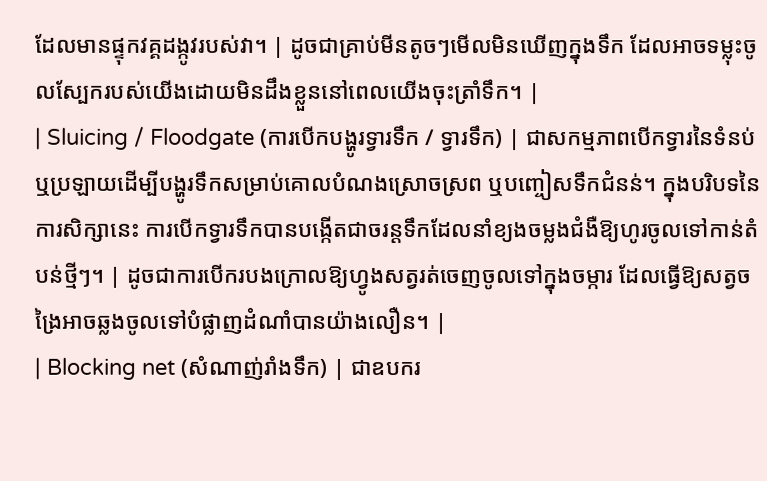ដែលមានផ្ទុកវគ្គដង្កូវរបស់វា។ | ដូចជាគ្រាប់មីនតូចៗមើលមិនឃើញក្នុងទឹក ដែលអាចទម្លុះចូលស្បែករបស់យើងដោយមិនដឹងខ្លួននៅពេលយើងចុះត្រាំទឹក។ |
| Sluicing / Floodgate (ការបើកបង្ហូរទ្វារទឹក / ទ្វារទឹក) | ជាសកម្មភាពបើកទ្វារនៃទំនប់ ឬប្រឡាយដើម្បីបង្ហូរទឹកសម្រាប់គោលបំណងស្រោចស្រព ឬបញ្ចៀសទឹកជំនន់។ ក្នុងបរិបទនៃការសិក្សានេះ ការបើកទ្វារទឹកបានបង្កើតជាចរន្តទឹកដែលនាំខ្យងចម្លងជំងឺឱ្យហូរចូលទៅកាន់តំបន់ថ្មីៗ។ | ដូចជាការបើករបងក្រោលឱ្យហ្វូងសត្វរត់ចេញចូលទៅក្នុងចម្ការ ដែលធ្វើឱ្យសត្វចង្រៃអាចឆ្លងចូលទៅបំផ្លាញដំណាំបានយ៉ាងលឿន។ |
| Blocking net (សំណាញ់រាំងទឹក) | ជាឧបករ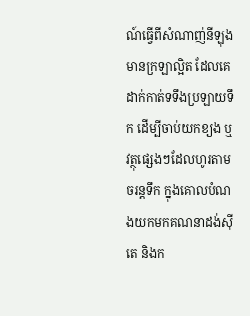ណ៍ធ្វើពីសំណាញ់នីឡុងមានក្រឡាល្អិត ដែលគេដាក់កាត់ទទឹងប្រឡាយទឹក ដើម្បីចាប់យកខ្យង ឬវត្ថុផ្សេងៗដែលហូរតាមចរន្តទឹក ក្នុងគោលបំណងយកមកគណនាដង់ស៊ីតេ និងក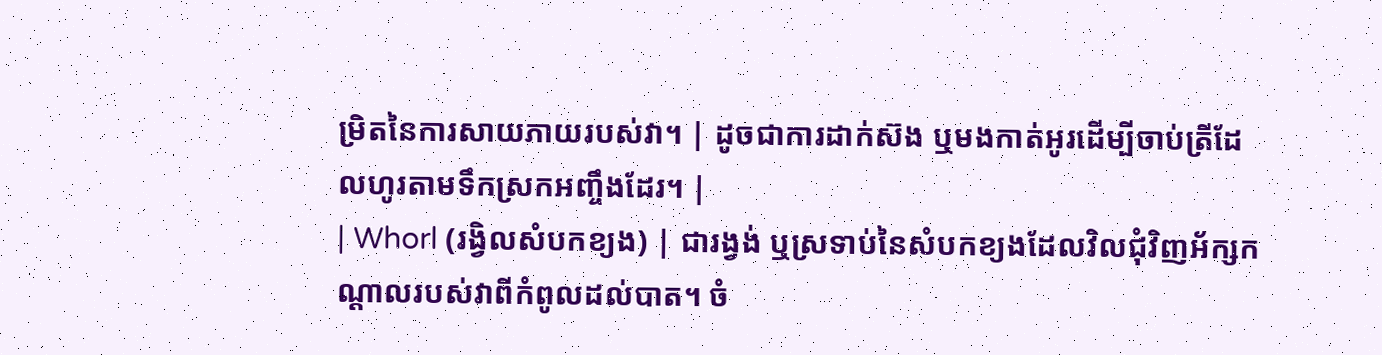ម្រិតនៃការសាយភាយរបស់វា។ | ដូចជាការដាក់ស៊ង ឬមងកាត់អូរដើម្បីចាប់ត្រីដែលហូរតាមទឹកស្រកអញ្ចឹងដែរ។ |
| Whorl (រង្វិលសំបកខ្យង) | ជារង្វង់ ឬស្រទាប់នៃសំបកខ្យងដែលវិលជុំវិញអ័ក្សកណ្តាលរបស់វាពីកំពូលដល់បាត។ ចំ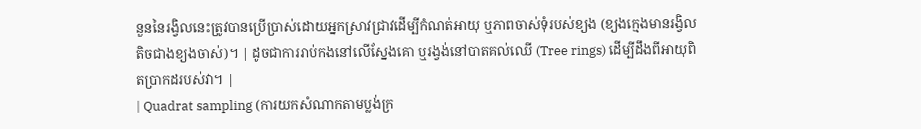នួននៃរង្វិលនេះត្រូវបានប្រើប្រាស់ដោយអ្នកស្រាវជ្រាវដើម្បីកំណត់អាយុ ឬភាពចាស់ទុំរបស់ខ្យង (ខ្យងក្មេងមានរង្វិលតិចជាងខ្យងចាស់)។ | ដូចជាការរាប់កងនៅលើស្នែងគោ ឬរង្វង់នៅបាតគល់ឈើ (Tree rings) ដើម្បីដឹងពីអាយុពិតប្រាកដរបស់វា។ |
| Quadrat sampling (ការយកសំណាកតាមប្លង់ក្រ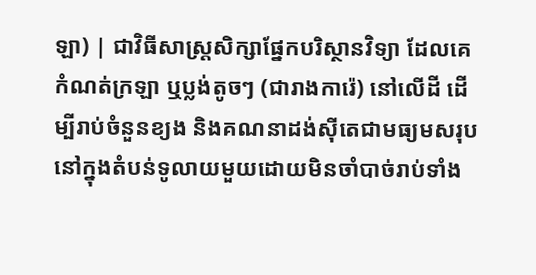ឡា) | ជាវិធីសាស្ត្រសិក្សាផ្នែកបរិស្ថានវិទ្យា ដែលគេកំណត់ក្រឡា ឬប្លង់តូចៗ (ជារាងការ៉េ) នៅលើដី ដើម្បីរាប់ចំនួនខ្យង និងគណនាដង់ស៊ីតេជាមធ្យមសរុបនៅក្នុងតំបន់ទូលាយមួយដោយមិនចាំបាច់រាប់ទាំង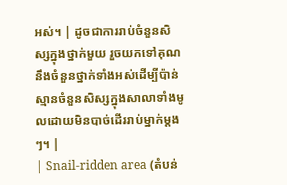អស់។ | ដូចជាការរាប់ចំនួនសិស្សក្នុងថ្នាក់មួយ រួចយកទៅគុណនឹងចំនួនថ្នាក់ទាំងអស់ដើម្បីប៉ាន់ស្មានចំនួនសិស្សក្នុងសាលាទាំងមូលដោយមិនបាច់ដើររាប់ម្នាក់ម្តងៗ។ |
| Snail-ridden area (តំបន់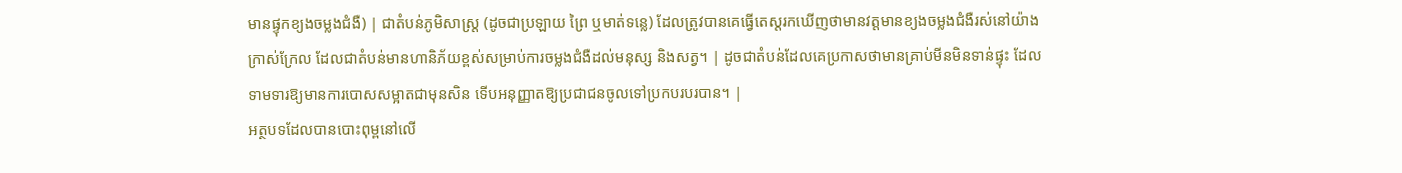មានផ្ទុកខ្យងចម្លងជំងឺ) | ជាតំបន់ភូមិសាស្ត្រ (ដូចជាប្រឡាយ ព្រៃ ឬមាត់ទន្លេ) ដែលត្រូវបានគេធ្វើតេស្តរកឃើញថាមានវត្តមានខ្យងចម្លងជំងឺរស់នៅយ៉ាងក្រាស់ក្រែល ដែលជាតំបន់មានហានិភ័យខ្ពស់សម្រាប់ការចម្លងជំងឺដល់មនុស្ស និងសត្វ។ | ដូចជាតំបន់ដែលគេប្រកាសថាមានគ្រាប់មីនមិនទាន់ផ្ទុះ ដែលទាមទារឱ្យមានការបោសសម្អាតជាមុនសិន ទើបអនុញ្ញាតឱ្យប្រជាជនចូលទៅប្រកបរបរបាន។ |
អត្ថបទដែលបានបោះពុម្ពនៅលើ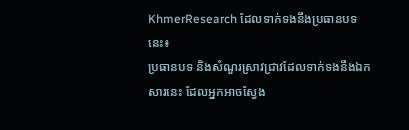KhmerResearch ដែលទាក់ទងនឹងប្រធានបទនេះ៖
ប្រធានបទ និងសំណួរស្រាវជ្រាវដែលទាក់ទងនឹងឯកសារនេះ ដែលអ្នកអាចស្វែង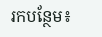រកបន្ថែម៖